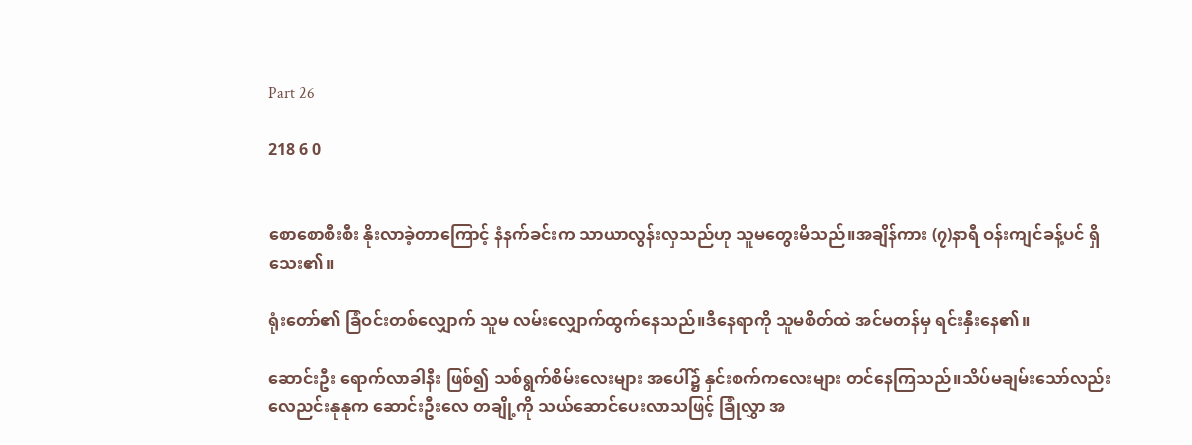Part 26

218 6 0


စောစောစီးစီး နိုးလာခဲ့တာကြောင့် နံနက်ခင်းက သာယာလွန်းလှသည်ဟု သူမတွေးမိသည်။အချိန်ကား (၇)နာရီ ဝန်းကျင်ခန့်ပင် ရှိသေး၏။

ရုံးတော်၏ ခြံဝင်းတစ်လျှောက် သူမ လမ်းလျှောက်ထွက်နေသည်။ဒီနေရာကို သူမစိတ်ထဲ အင်မတန်မှ ရင်းနှီးနေ၏။

ဆောင်းဦး ရောက်လာခါနီး ဖြစ်၍ သစ်ရွက်စိမ်းလေးများ အပေါ်၌ နှင်းစက်ကလေးများ တင်နေကြသည်။သိပ်မချမ်းသော်လည်း လေညင်းနုနုက ဆောင်းဦးလေ တချို့ကို သယ်ဆောင်ပေးလာသဖြင့် ခြုံလွှာ အ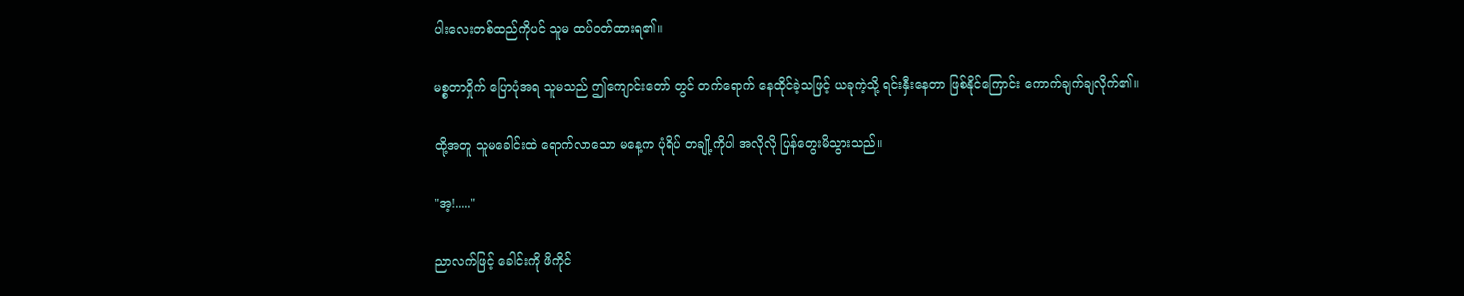ပါးလေးတစ်ထည်ကိုပင် သူမ ထပ်ဝတ်ထားရ၏။

မစ္စတာဝှိုက် ပြောပုံအရ သူမသည် ဤကျောင်းတော် တွင် တက်ရောက် နေထိုင်ခဲ့သဖြင့် ယခုကဲ့သို့ ရင်းနှီးနေတာ ဖြစ်နိုင်ကြောင်း ကောက်ချက်ချလိုက်၏။

ထို့အတူ သူမခေါင်းထဲ ရောက်လာသော မနေ့က ပုံရိပ် တချို့ကိုပါ အလိုလို ပြန်တွေးမိသွားသည်။

"အ့!....."

ညာလက်ဖြင့် ခေါင်းကို ဖိကိုင်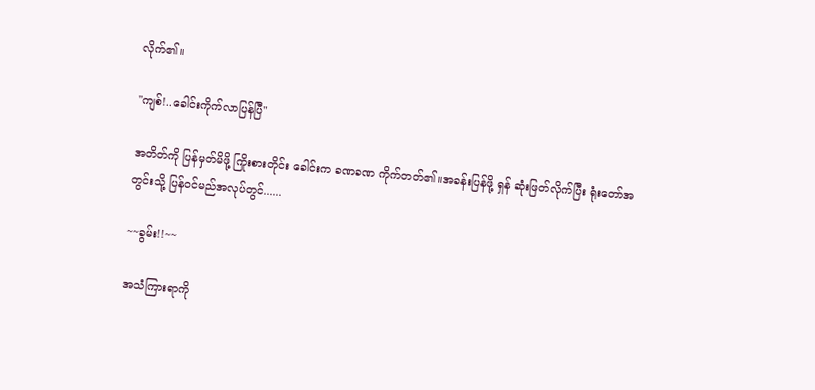လိုက်၏။

"ကျစ်!..ခေါင်းကိုက်လာပြန်ပြီ"

အတိတ်ကို ပြန်မှတ်မိဖို့ ကြိုးစားတိုင်း ခေါင်းက ခဏခဏ ကိုက်တတ်၏။အခန်းပြန်ဖို့ ရှန် ဆုံးဖြတ်လိုက်ပြီး ရုံးတော်အတွင်းသို့ ပြန်ဝင်မည်အလုပ်တွင်......

~~ခွမ်း!!~~

အသံကြားရာကို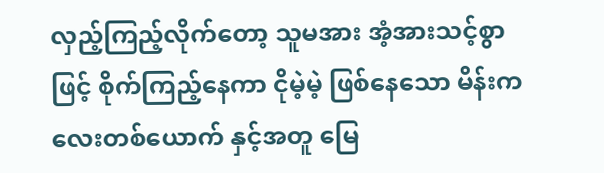လှည့်ကြည့်လိုက်တော့ သူမအား အံ့အားသင့်စွာဖြင့် စိုက်ကြည့်နေကာ ငိုမဲ့မဲ့ ဖြစ်နေသော မိန်းကလေးတစ်ယောက် နှင့်အတူ မြေ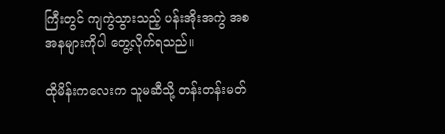ကြီးတွင် ကျကွဲသွားသည့် ပန်းအိုးအကွဲ အစအနများကိုပါ တွေ့လိုက်ရသည်။

ထိုမိန်းကလေးက သူမဆီသို့ တန်းတန်းမတ်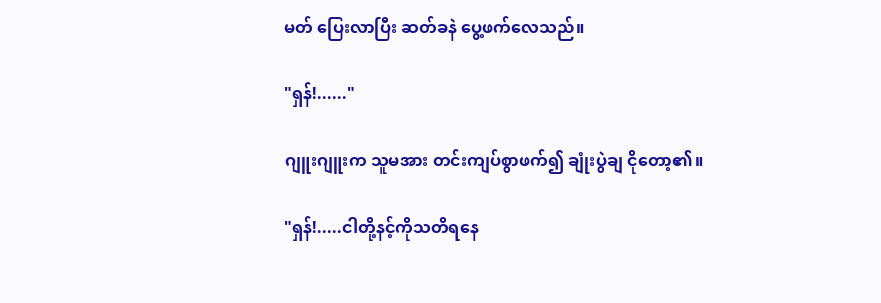မတ် ပြေးလာပြီး ဆတ်ခနဲ ပွေ့ဖက်လေသည်။

"ရှန်!......"

ဂျူးဂျူးက သူမအား တင်းကျပ်စွာဖက်၍ ချုံးပွဲချ ငိုတော့၏။

"ရှန်!.....ငါတို့နင့်ကိုသတိရနေ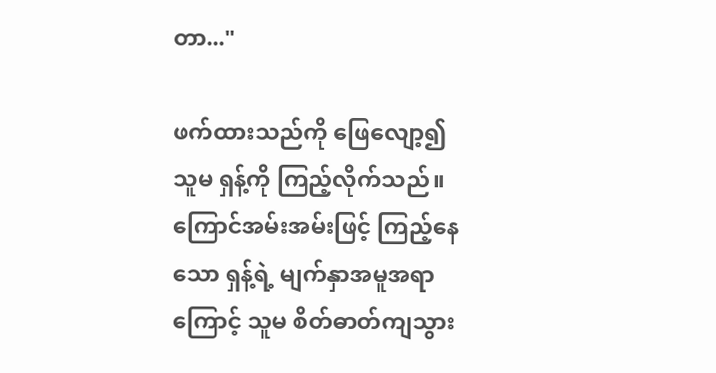တာ..."

ဖက်ထားသည်ကို ဖြေလျော့၍ သူမ ရှန့်ကို ကြည့်လိုက်သည်။ကြောင်အမ်းအမ်းဖြင့် ကြည့်နေသော ရှန့်ရဲ့ မျက်နှာအမူအရာကြောင့် သူမ စိတ်ဓာတ်ကျသွား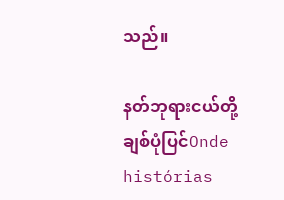သည်။

နတ်ဘုရားငယ်တို့ချစ်ပုံပြင်Onde histórias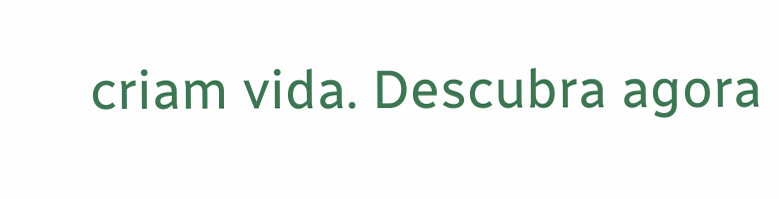criam vida. Descubra agora